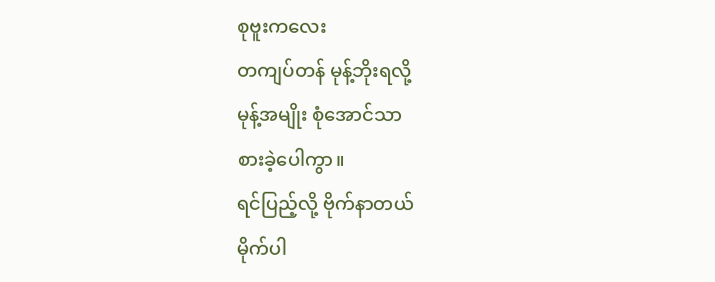စုဗူးကလေး
တကျပ်တန် မုန့်ဘိုးရလို့
မုန့်အမျိုး စုံအောင်သာ
စားခဲ့ပေါကွာ။
ရင်ပြည့်လို့ ဗိုက်နာတယ်
မိုက်ပါ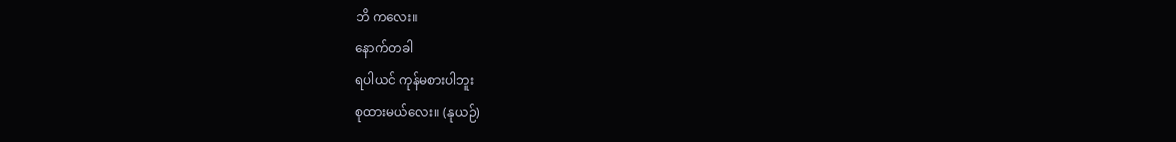ဘိ ကလေး။
နောက်တခါ
ရပါယင် ကုန်မစားပါဘူး
စုထားမယ်လေး။ (နုယဉ်)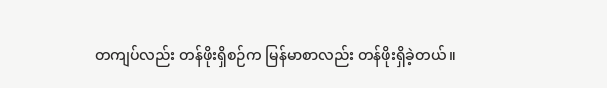တကျပ်လည်း တန်ဖိုးရှိစဉ်က မြန်မာစာလည်း တန်ဖိုးရှိခဲ့တယ်။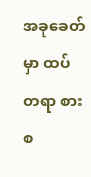အခုခေတ်မှာ ထပ်တရာ စားစ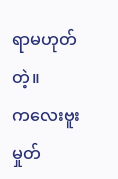ရာမဟုတ်တဲ့။
ကလေးဗူးမှုတ်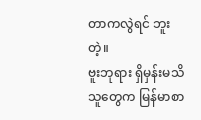တာကလွဲရင် ဘူးတဲ့။
ဗူးဘုရား ရှိမှန်းမသိသူတွေက မြန်မာစာ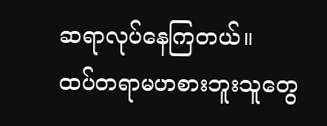ဆရာလုပ်နေကြတယ်။
ထပ်တရာမဟစားဘူးသူတွေ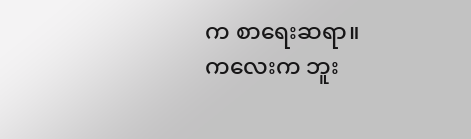က စာရေးဆရာ။
ကလေးက ဘူး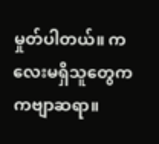မှုတ်ပါတယ်။ ကလေးမရှိသူတွေက ကဗျာဆရာ။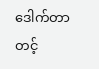ဒေါက်တာတင့်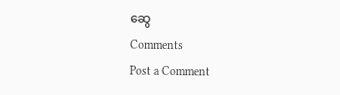ဆွေ
Comments
Post a Comment